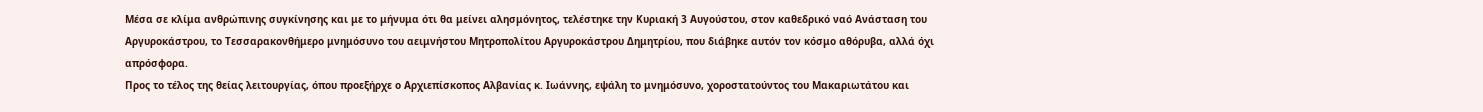Μέσα σε κλίμα ανθρώπινης συγκίνησης και με το μήνυμα ότι θα μείνει αλησμόνητος, τελέστηκε την Κυριακή 3 Αυγούστου, στον καθεδρικό ναό Ανάσταση του Αργυροκάστρου, το Τεσσαρακονθήμερο μνημόσυνο του αειμνήστου Μητροπολίτου Αργυροκάστρου Δημητρίου, που διάβηκε αυτόν τον κόσμο αθόρυβα, αλλά όχι απρόσφορα.
Προς το τέλος της θείας λειτουργίας, όπου προεξήρχε ο Αρχιεπίσκοπος Αλβανίας κ. Ιωάννης, εψάλη το μνημόσυνο, χοροστατούντος του Μακαριωτάτου και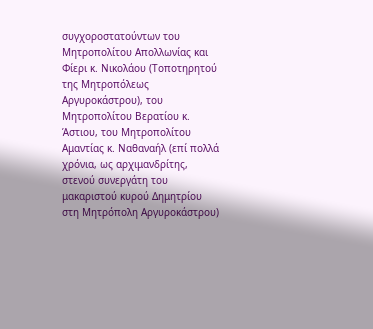συγχοροστατούντων του Μητροπολίτου Απολλωνίας και Φίερι κ. Νικολάου (Τοποτηρητού της Μητροπόλεως Αργυροκάστρου), του Μητροπολίτου Βερατίου κ. Άστιου, του Μητροπολίτου Αμαντίας κ. Ναθαναήλ (επί πολλά χρόνια, ως αρχιμανδρίτης, στενού συνεργάτη του μακαριστού κυρού Δημητρίου στη Μητρόπολη Αργυροκάστρου)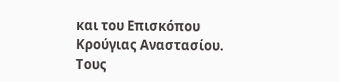και του Επισκόπου Κρούγιας Αναστασίου. Τους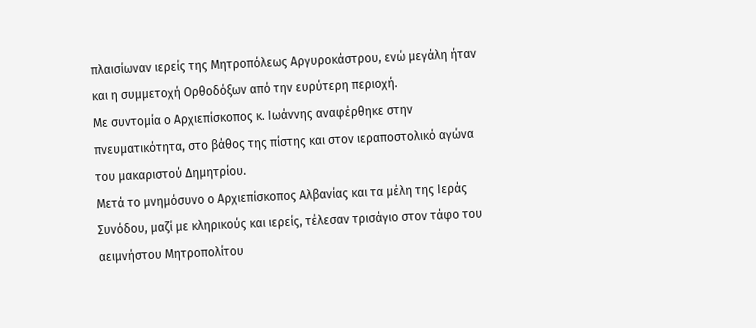πλαισίωναν ιερείς της Μητροπόλεως Αργυροκάστρου, ενώ μεγάλη ήταν και η συμμετοχή Ορθοδόξων από την ευρύτερη περιοχή.
Με συντομία ο Αρχιεπίσκοπος κ. Ιωάννης αναφέρθηκε στην πνευματικότητα, στο βάθος της πίστης και στον ιεραποστολικό αγώνα του μακαριστού Δημητρίου.
Μετά το μνημόσυνο ο Αρχιεπίσκοπος Αλβανίας και τα μέλη της Ιεράς Συνόδου, μαζί με κληρικούς και ιερείς, τέλεσαν τρισάγιο στον τάφο του αειμνήστου Μητροπολίτου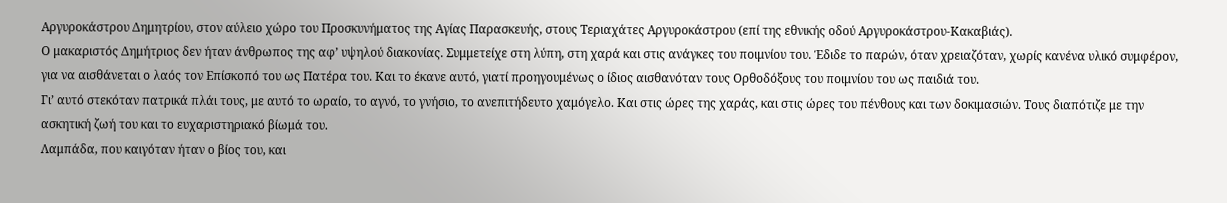Αργυροκάστρου Δημητρίου, στον αύλειο χώρο του Προσκυνήματος της Αγίας Παρασκευής, στους Τεριαχάτες Αργυροκάστρου (επί της εθνικής οδού Αργυροκάστρου-Κακαβιάς).
Ο μακαριστός Δημήτριος δεν ήταν άνθρωπος της αφ’ υψηλού διακονίας. Συμμετείχε στη λύπη, στη χαρά και στις ανάγκες του ποιμνίου του. Έδιδε το παρών, όταν χρειαζόταν, χωρίς κανένα υλικό συμφέρον, για να αισθάνεται ο λαός τον Επίσκοπό του ως Πατέρα του. Και το έκανε αυτό, γιατί προηγουμένως ο ίδιος αισθανόταν τους Ορθοδόξους του ποιμνίου του ως παιδιά του.
Γι’ αυτό στεκόταν πατρικά πλάι τους, με αυτό το ωραίο, το αγνό, το γνήσιο, το ανεπιτήδευτο χαμόγελο. Και στις ώρες της χαράς, και στις ώρες του πένθους και των δοκιμασιών. Τους διαπότιζε με την ασκητική ζωή του και το ευχαριστηριακό βίωμά του.
Λαμπάδα, που καιγόταν ήταν ο βίος του, και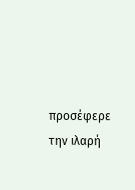προσέφερε την ιλαρή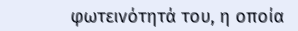φωτεινότητά του, η οποία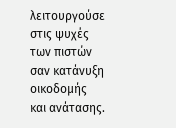λειτουργούσε στις ψυχές των πιστών σαν κατάνυξη οικοδομής και ανάτασης.